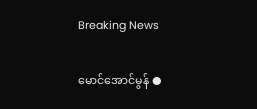Breaking News

မောင်အောင်မွန် ●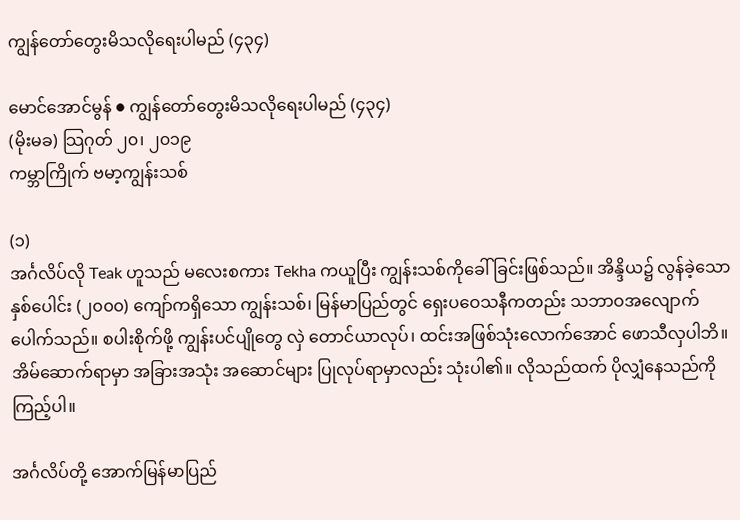ကျွန်တော်တွေးမိသလိုရေးပါမည် (၄၃၄)

မောင်အောင်မွန် ● ကျွန်တော်တွေးမိသလိုရေးပါမည် (၄၃၄)
(မိုးမခ) သြဂုတ် ၂၀၊ ၂၀၁၉
ကမ္ဘာကြိုက် ဗမာ့ကျွန်းသစ်

(၁)
အင်္ဂလိပ်လို Teak ဟူသည် မလေးစကား Tekha ကယူပြီး ကျွန်းသစ်ကိုခေါ်ခြင်းဖြစ်သည်။ အိန္ဒိယ၌ လွန်ခဲ့သောနှစ်ပေါင်း (၂၀၀၀) ကျော်ကရှိသော ကျွန်းသစ်၊ မြန်မာပြည်တွင် ရှေးပဝေသနီကတည်း သဘာဝအလျောက် ပေါက်သည်။ စပါးစိုက်ဖို့ ကျွန်းပင်ပျိုတွေ လှဲ တောင်ယာလုပ်၊ ထင်းအဖြစ်သုံးလောက်အောင် ဖောသီလှပါဘိ။ အိမ်ဆောက်ရာမှာ အခြားအသုံး အဆောင်များ ပြုလုပ်ရာမှာလည်း သုံးပါ၏။ လိုသည်ထက် ပိုလျှံနေသည်ကိုကြည့်ပါ။

အင်္ဂလိပ်တို့ အောက်မြန်မာပြည်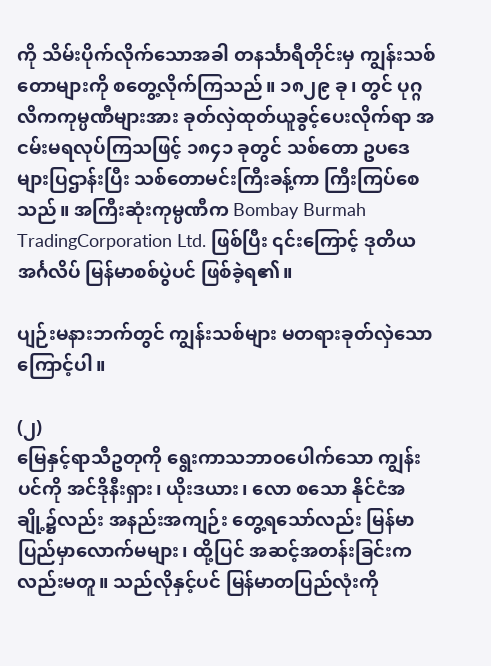ကို သိမ်းပိုက်လိုက်သောအခါ တနင်္သာရီတိုင်းမှ ကျွန်းသစ်တောများကို စတွေ့လိုက်ကြသည်။ ၁၈၂၉ ခု၊ တွင် ပုဂ္ဂလိကကုမ္ပဏီများအား ခုတ်လှဲထုတ်ယူခွင့်ပေးလိုက်ရာ အငမ်းမရလုပ်ကြသဖြင့် ၁၈၄၁ ခုတွင် သစ်တော ဥပဒေများပြဌာန်းပြီး သစ်တောမင်းကြီးခန့်ကာ ကြီးကြပ်စေသည်။ အကြီးဆုံးကုမ္ပဏီက Bombay Burmah TradingCorporation Ltd. ဖြစ်ပြီး ၎င်းကြောင့် ဒုတိယ အင်္ဂလိပ် မြန်မာစစ်ပွဲပင် ဖြစ်ခဲ့ရ၏။

ပျဉ်းမနားဘက်တွင် ကျွန်းသစ်များ မတရားခုတ်လှဲသောကြောင့်ပါ။

(၂)
မြေနှင့်ရာသီဥတုကို ရွေးကာသဘာဝပေါက်သော ကျွန်းပင်ကို အင်ဒိုနီးရှား၊ ယိုးဒယား၊ လော စသော နိုင်ငံအချို့၌လည်း အနည်းအကျဉ်း တွေ့ရသော်လည်း မြန်မာပြည်မှာလောက်မများ၊ ထို့ပြင် အဆင့်အတန်းခြင်းကလည်းမတူ။ သည်လိုနှင့်ပင် မြန်မာတပြည်လုံးကို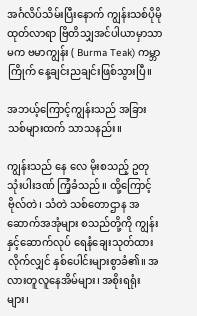အင်္ဂလိပ်သိမ်းပြီးနောက် ကျွန်းသစ်ပိုမိုထုတ်လာရာ ဗြိတိသျှအင်ပါယာမှာသာမက ဗမာကျွန်း ( Burma Teak) ကမ္ဘာကြိုက် နေ့ချင်းညချင်းဖြစ်သွားပြီ။

အဘယ့်ကြောင့်ကျွန်းသည် အခြားသစ်များထက် သာသနည်း။

ကျွန်းသည် နေ လေ မိုးစသည့် ဥတုသုံးပါးဒဏ် ကြံ့ခံသည်။ ထို့ကြောင့် ဗိုလ်တဲ၊ သံတဲ သစ်တောဌာန အဆောက်အအုံများ စသည်တို့ကို ကျွန်းနှင့်ဆောက်လုပ် ရေနံချေးသုတ်ထားလိုက်လျှင် နှစ်ပေါင်းများစွာခံ၏။ အလားတူလူနေအိမ်များ၊ အစိုးရရုံး များ၊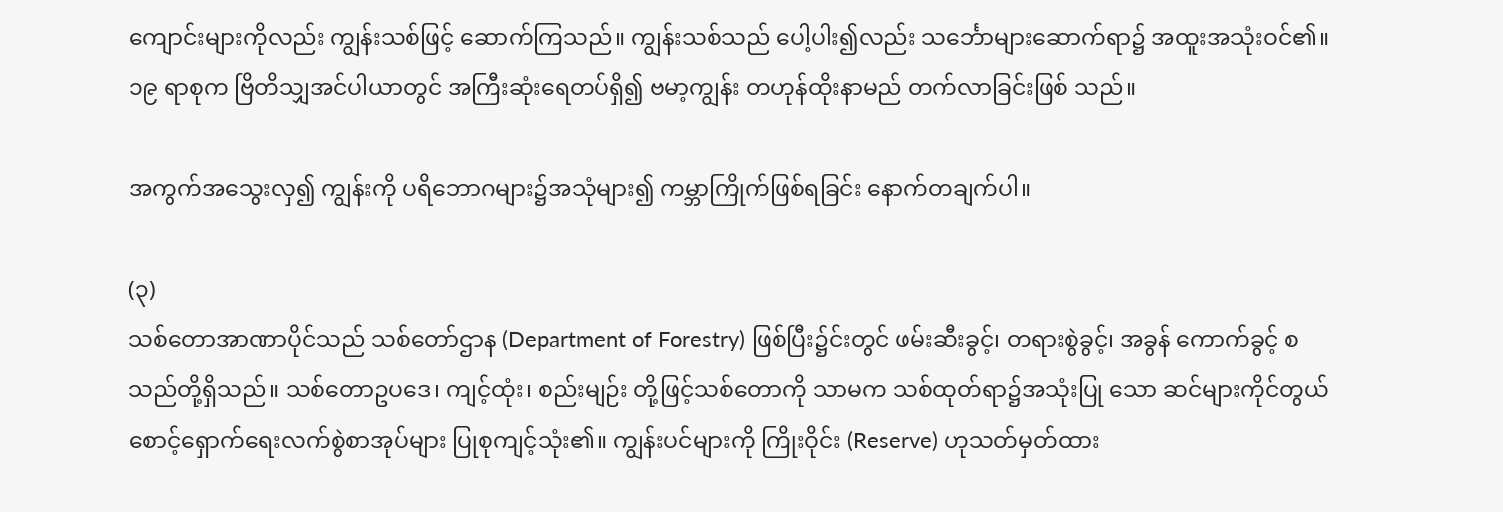ကျောင်းများကိုလည်း ကျွန်းသစ်ဖြင့် ဆောက်ကြသည်။ ကျွန်းသစ်သည် ပေါ့ပါး၍လည်း သင်္ဘောများဆောက်ရာ၌ အထူးအသုံးဝင်၏။ ၁၉ ရာစုက ဗြိတိသျှအင်ပါယာတွင် အကြီးဆုံးရေတပ်ရှိ၍ ဗမာ့ကျွန်း တဟုန်ထိုးနာမည် တက်လာခြင်းဖြစ် သည်။

အကွက်အသွေးလှ၍ ကျွန်းကို ပရိဘောဂများ၌အသုံများ၍ ကမ္ဘာကြိုက်ဖြစ်ရခြင်း နောက်တချက်ပါ။

(၃)
သစ်တောအာဏာပိုင်သည် သစ်တော်ဌာန (Department of Forestry) ဖြစ်ပြီး၌င်းတွင် ဖမ်းဆီးခွင့်၊ တရားစွဲခွင့်၊ အခွန် ကောက်ခွင့် စသည်တို့ရှိသည်။ သစ်တောဥပဒေ၊ ကျင့်ထုံး၊ စည်းမျဉ်း တို့ဖြင့်သစ်တောကို သာမက သစ်ထုတ်ရာ၌အသုံးပြု သော ဆင်များကိုင်တွယ် စောင့်ရှောက်ရေးလက်စွဲစာအုပ်များ ပြုစုကျင့်သုံး၏။ ကျွန်းပင်များကို ကြိုးဝိုင်း (Reserve) ဟုသတ်မှတ်ထား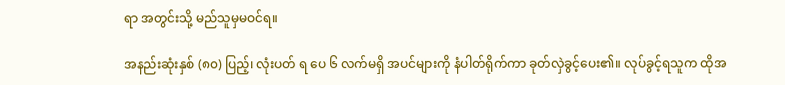ရာ အတွင်းသို့ မည်သူမှမဝင်ရ။

အနည်းဆုံးနှစ် (၈၀) ပြည့်၊ လုံးပတ် ရ ပေ ၆ လက်မရှိ အပင်များကို နံပါတ်ရိုက်ကာ ခုတ်လှဲခွင့်ပေး၏။ လုပ်ခွင့်ရသူက ထိုအ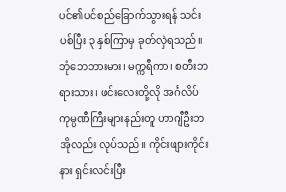ပင်၏ပင်စည်ခြောက်သွားရန် သင်းပစ်ပြီး ၃ နှစ်ကြာမှ ခုတ်လှဲရသည်။ ဘုံဘေဘားမား၊ မက္ကရီကာ၊ စတီးဘရားသား၊ ဖင်းလေးတို့လို အင်္ဂလိပ်ကုမ္ပဏီကြီးများနည်းတူ ဟာဂျီဦးဘအိုလည်း လုပ်သည်။ ကိုင်းဖျားကိုင်းနား ရှင်းလင်းပြီး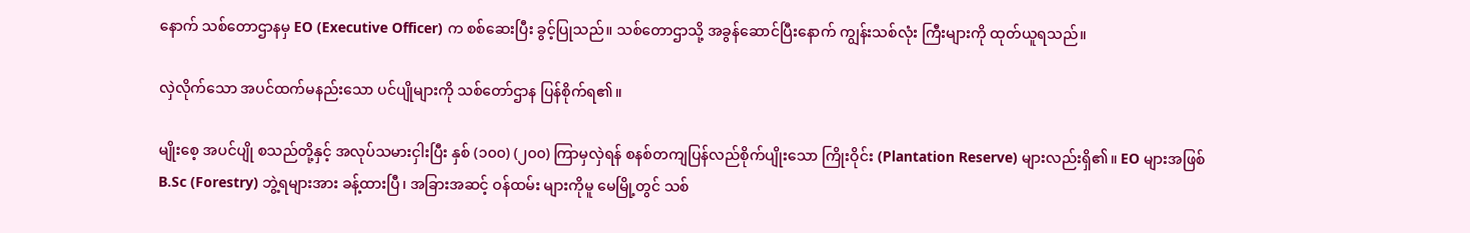နောက် သစ်တောဌာနမှ EO (Executive Officer) က စစ်ဆေးပြီး ခွင့်ပြုသည်။ သစ်တောဌာသို့ အခွန်ဆောင်ပြီးနောက် ကျွန်းသစ်လုံး ကြီးများကို ထုတ်ယူရသည်။

လှဲလိုက်သော အပင်ထက်မနည်းသော ပင်ပျိုများကို သစ်တော်ဌာန ပြန်စိုက်ရ၏။

မျိုးစေ့ အပင်ပျို စသည်တို့နှင့် အလုပ်သမားငှါးပြီး နှစ် (၁၀၀) (၂၀၀) ကြာမှလှဲရန် စနစ်တကျပြန်လည်စိုက်ပျိုးသော ကြိုးဝိုင်း (Plantation Reserve) များလည်းရှိ၏။ EO များအဖြစ် B.Sc (Forestry) ဘွဲ့ရများအား ခန့်ထားပြီ၊ အခြားအဆင့် ဝန်ထမ်း များကိုမူ မေမြို့တွင် သစ်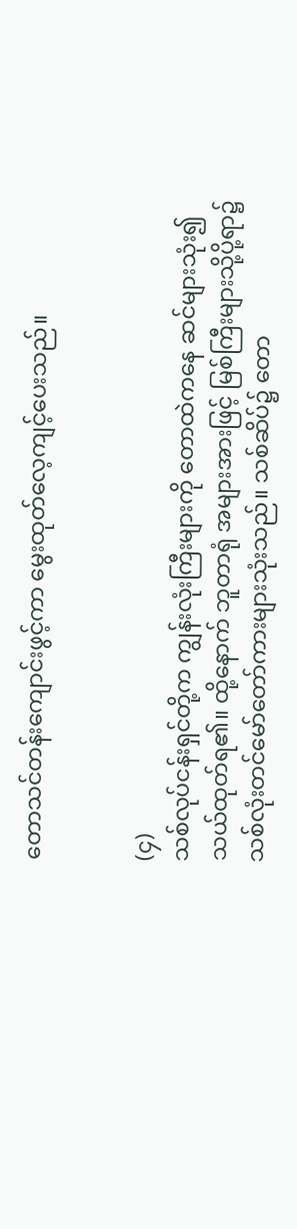တောသင်တန်းကျောင်းဖွင့်ကာ မွေးထုတ်လေ့ကျင့်ပေးသည်။


(၄)
သစ်လုပ်ငန်းရှင်တို့က ကျွန်းလုံးကြီးများကို တောထဲကနေ ဆင်များသုံး၍ သယ်ထုတ်ရ၏။ ထို့နောက် ဘူတာရုံ အများအားဖြင့် မြစ်ကြီးများသို့ပို့ရာ၌ သစ်လုံးတင်မော်တော်ကားများသုံးသည်။ သစ်ဆိပ်၌ တော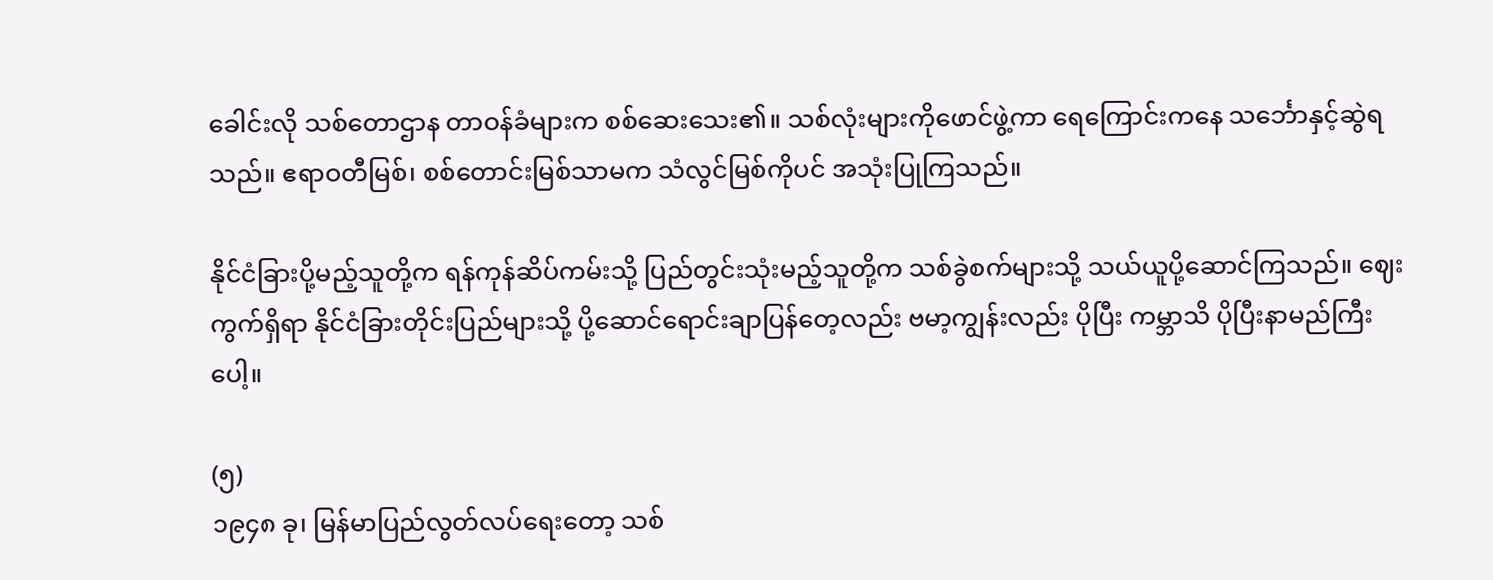ခေါင်းလို သစ်တောဌာန တာဝန်ခံများက စစ်ဆေးသေး၏။ သစ်လုံးများကိုဖောင်ဖွဲ့ကာ ရေကြောင်းကနေ သင်္ဘောနှင့်ဆွဲရသည်။ ဧရာဝတီမြစ်၊ စစ်တောင်းမြစ်သာမက သံလွင်မြစ်ကိုပင် အသုံးပြုကြသည်။

နိုင်ငံခြားပို့မည့်သူတို့က ရန်ကုန်ဆိပ်ကမ်းသို့ ပြည်တွင်းသုံးမည့်သူတို့က သစ်ခွဲစက်များသို့ သယ်ယူပို့ဆောင်ကြသည်။ ဈေးကွက်ရှိရာ နိုင်ငံခြားတိုင်းပြည်များသို့ ပို့ဆောင်ရောင်းချာပြန်တေ့လည်း ဗမာ့ကျွန်းလည်း ပိုပြီး ကမ္ဘာသိ ပိုပြီးနာမည်ကြီး ပေါ့။

(၅)
၁၉၄၈ ခု၊ မြန်မာပြည်လွတ်လပ်ရေးတော့ သစ်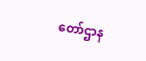တော်ဌာန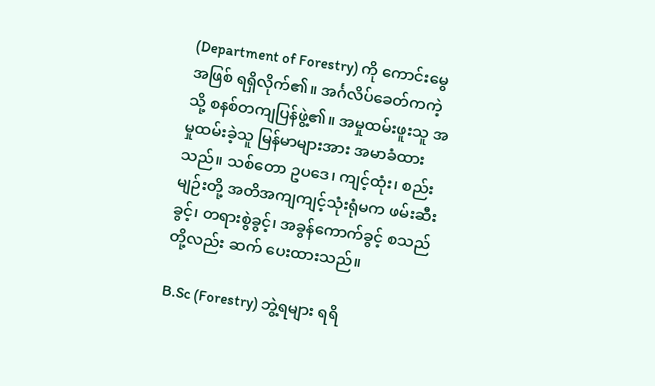(Department of Forestry) ကို ကောင်းမွေအဖြစ် ရရှိလိုက်၏။ အင်္ဂလိပ်ခေတ်ကကဲ့သို့ စနစ်တကျပြန်ဖွဲ့၏။ အမှုထမ်းဖူးသူ အမှုထမ်းခဲ့သူ မြန်မာများအား အမာခံထားသည်။ သစ်တော ဥပဒေ၊ ကျင့်ထုံး၊ စည်းမျဉ်းတို့ အတိအကျကျင့်သုံးရုံမက ဖမ်းဆီးခွင့်၊ တရားစွဲခွင့်၊ အခွန်ကောက်ခွင့် စသည်တို့လည်း ဆက် ပေးထားသည်။

B.Sc (Forestry) ဘွဲ့ရများ ရရိ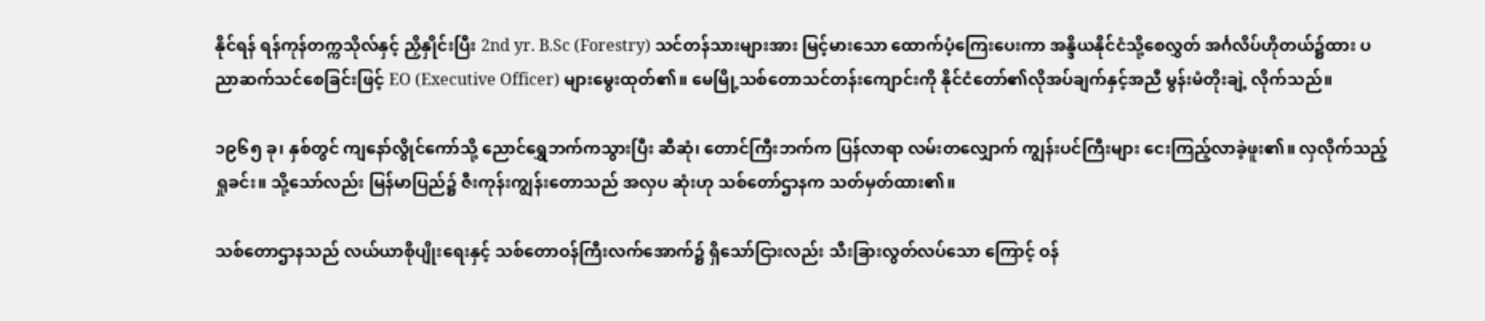နိုင်ရန် ရန်ကုန်တက္ကသိုလ်နှင့် ညှိနှိုင်းပြီး 2nd yr. B.Sc (Forestry) သင်တန်သားများအား မြင့်မားသော ထောက်ပံ့ကြေးပေးကာ အန္ဒိယနိုင်ငံသို့စေလွှတ် အင်္ဂလိပ်ဟိုတယ်၌ထား ပညာဆက်သင်စေခြင်းဖြင့် EO (Executive Officer) များမွေးထုတ်၏။ မေမြို့သစ်တောသင်တန်းကျောင်းကို နိုင်ငံတော်၏လိုအပ်ချက်နှင့်အညီ မွန်းမံတိုးချဲ့ လိုက်သည်။

၁၉၆၅ ခု၊ နှစ်တွင် ကျနော်လွိုင်ကော်သို့ ညောင်ရွှေဘက်ကသွားပြီး ဆီဆုံ၊ တောင်ကြီးဘက်က ပြန်လာရာ လမ်းတလျှောက် ကျွန်းပင်ကြီးများ ငေးကြည့်လာခဲ့ဖူး၏။ လှလိုက်သည့်ရှုခင်း။ သို့သော်လည်း မြန်မာပြည်၌ ဇီးကုန်းကျွန်းတောသည် အလှပ ဆုံးဟု သစ်တော်ဌာနက သတ်မှတ်ထား၏။

သစ်တောဌာနသည် လယ်ယာစိုပျိုးရေးနှင့် သစ်တောဝန်ကြီးလက်အောက်၌ ရှိသော်ငြားလည်း သီးခြားလွတ်လပ်သော ကြောင့် ဝန်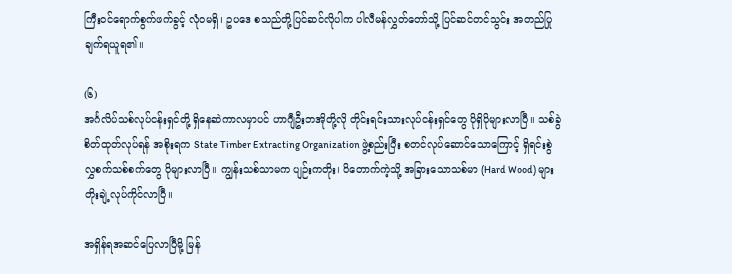ကြီးဝင်ရောက်စွက်ဖက်ခွင့် လုံဝမရှိ၊ ဥပဒေ စသည်တို့ပြင်ဆင်လိုပါက ပါလီမန်လွှတ်တော်သို့ ပြင်ဆင်တင်သွင်း အတည်ပြုချက်ရယူရ၏။

(၆)
အင်္ဂလိပ်သစ်လုပ်ငန်းရှင်တို့ ရှိနေဆဲကာလမှာပင် ဟာဂျီဦးဘအိုတို့လို တိုင်းရင်းသားလုပ်ငန်းရှင်တွေ ပိုရှိပိုများလာပြီ။ သစ်ခွဲ စိတ်ထုတ်လုပ်ရန် အစိုးရက State Timber Extracting Organization ဖွဲ့စည်းပြီး စတင်လုပ်ဆောင်သောကြောင့် ရှိရင်းစွဲ လွှစက်သစ်စက်တွေ ပိုများလာပြီ။ ကျွန်းသစ်သာမက ပျဉ်းကတိုး၊ ပိတောက်ကဲ့သို့ အခြားသောသစ်မာ (Hard Wood) များတိုးချဲ့လုပ်ကိုင်လာပြီ။

အရှိန်ရအဆင်ပြေလာပြီမို့ မြန်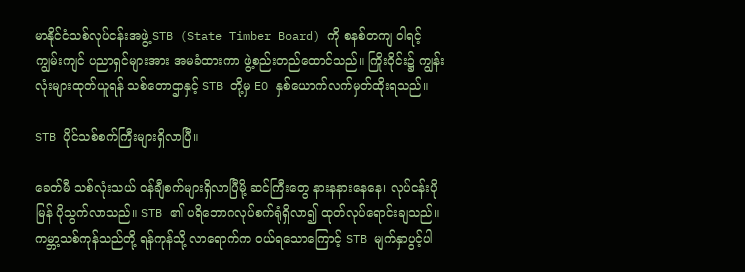မာနိုင်ငံသစ်လုပ်ငန်းအဖွဲ့ STB (State Timber Board) ကို စနစ်တကျ ဝါရင့်ကျွမ်းကျင် ပညာရှင်များအား အမခံထားကာ ဖွဲ့စည်းတည်ထောင်သည်။ ကြိုးဝိုင်း၌ ကျွန်းလုံးများထုတ်ယူရန် သစ်တောဌာနှင့် STB တို့မှ EO နှစ်ယောက်လက်မှတ်ထိုးရသည်။

STB ပိုင်သစ်စက်ကြီးများရှိလာပြီ။

ခေတ်မီ သစ်လုံးသယ် ဝန်ချီစက်များရှိလာပြီမို့ ဆင်ကြီးတွေ နားနနားနေနေ၊ လုပ်ငန်းပိုမြန် ပိုသွက်လာသည်။ STB ၏ ပရိဘောဂလုပ်စက်ရုံရှိလာ၍ ထုတ်လုပ်ရောင်းချသည်။ ကမ္ဘာ့သစ်ကုန်သည်တို့ ရန်ကုန်သို့ လာရောက်က ဝယ်ရသောကြောင့် STB မျက်နှာပွင့်ပါ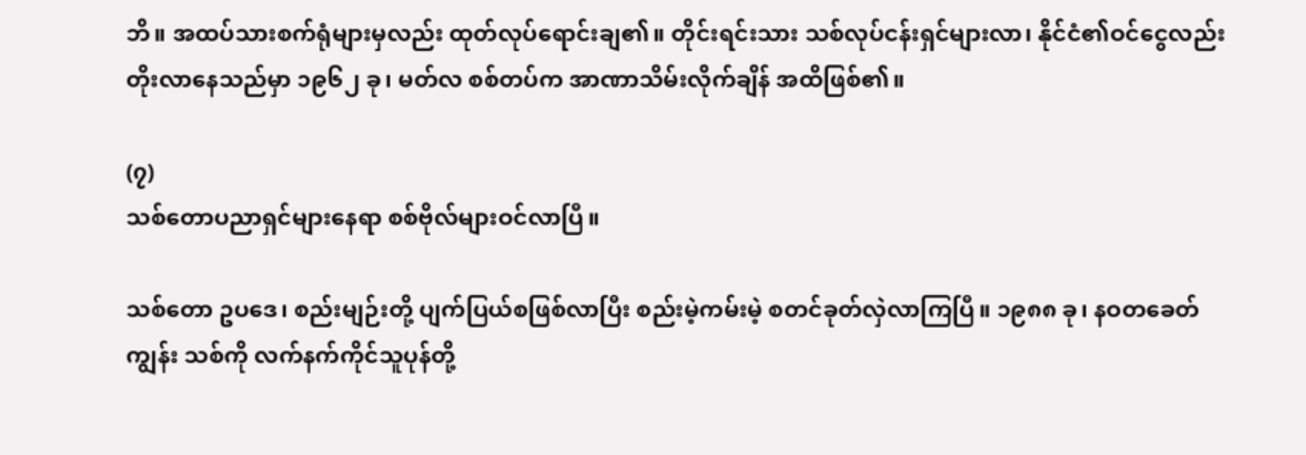ဘိ။ အထပ်သားစက်ရုံများမှလည်း ထုတ်လုပ်ရောင်းချ၏။ တိုင်းရင်းသား သစ်လုပ်ငန်းရှင်များလာ၊ နိုင်ငံ၏ဝင်ငွေလည်း တိုးလာနေသည်မှာ ၁၉၆၂ ခု၊ မတ်လ စစ်တပ်က အာဏာသိမ်းလိုက်ချိန် အထိဖြစ်၏။

(၇)
သစ်တောပညာရှင်များနေရာ စစ်ဗိုလ်များဝင်လာပြီ။

သစ်တော ဥပဒေ၊ စည်းမျဉ်းတို့ ပျက်ပြယ်စဖြစ်လာပြီး စည်းမဲ့ကမ်းမဲ့ စတင်ခုတ်လှဲလာကြပြီ။ ၁၉၈၈ ခု၊ နဝတခေတ် ကျွန်း သစ်ကို လက်နက်ကိုင်သူပုန်တို့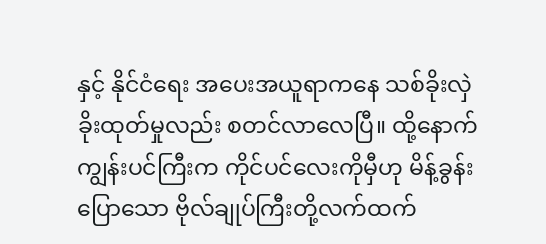နှင့် နိုင်ငံရေး အပေးအယူရာကနေ သစ်ခိုးလှဲ ခိုးထုတ်မှုလည်း စတင်လာလေပြီ။ ထို့နောက် ကျွန်းပင်ကြီးက ကိုင်ပင်လေးကိုမှီဟု မိန့်ခွန်းပြောသော ဗိုလ်ချုပ်ကြီးတို့လက်ထက်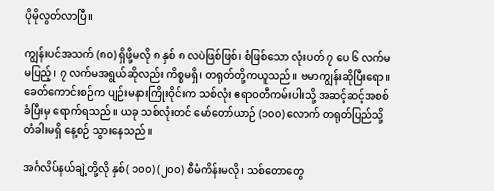ပိုမိုလွတ်လာပြီ။

ကျွန်းပင်အသက် (၈၀) ရှိဖို့မလို ၈ နှစ် ၈ လပဲဖြစ်ဖြစ်၊ စံဖြစ်သော လုံးပတ် ၇ ပေ ၆ လက်မ မပြည့်၊ ၇ လက်မအရွယ်ဆိုလည်း ကိစ္စမရှိ၊ တရုတ်တို့ကယူသည်။ ဗမာကျွန်းဆိုပြီးရော။ ခေတ်ကောင်းစဉ်က ပျဉ်းမနားကြိုးဝိုင်းက သစ်လုံး ဧရာဝတီကမ်းပါးသို့ အဆင့်ဆင့်အစစ်ခံပြီးမှ ရောက်ရသည်။ ယခု သစ်လုံးတင် မော်တော်ယာဉ် (၁၀၀) လောက် တရုတ်ပြည်သို့ တံခါးမရှိ နေ့စဉ် သွားနေသည်။

အင်္ဂလိပ်နယ်ချဲ့တို့လို နှစ်( ၁၀၀) (၂၀၀) စီမံကိန်းမလို၊ သစ်တောတွေ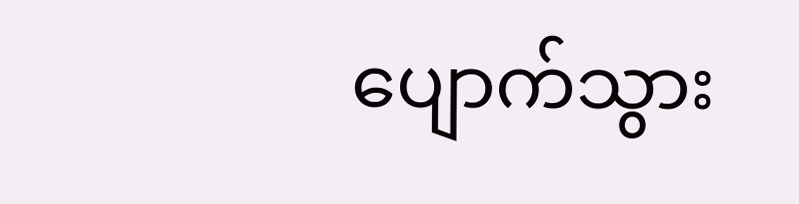ပျောက်သွား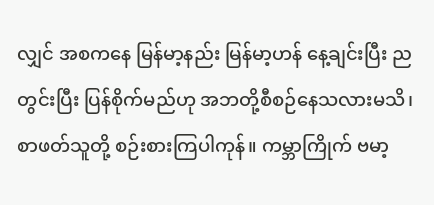လျှင် အစကနေ မြန်မာ့နည်း မြန်မာ့ဟန် နေ့ချင်းပြီး ညတွင်းပြီး ပြန်စိုက်မည်ဟု အဘတို့စီစဉ်နေသလားမသိ၊ စာဖတ်သူတို့ စဉ်းစားကြပါကုန်။ ကမ္ဘာကြိုက် ဗမာ့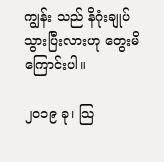ကျွန်း သည် နိဂုံးချုပ်သွားပြီးလားဟု တွေးမိကြောင်းပါ။

၂၀၁၉ ခု၊ သြ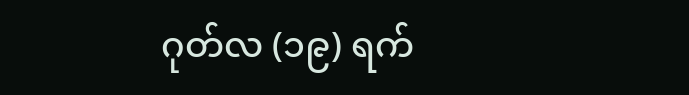ဂုတ်လ (၁၉) ရက်